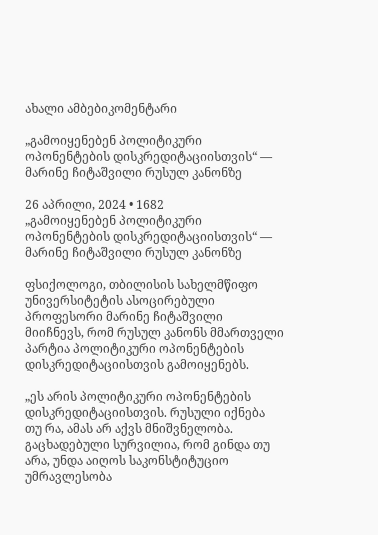ახალი ამბებიკომენტარი

„გამოიყენებენ პოლიტიკური ოპონენტების დისკრედიტაციისთვის“ — მარინე ჩიტაშვილი რუსულ კანონზე

26 აპრილი, 2024 • 1682
„გამოიყენებენ პოლიტიკური ოპონენტების დისკრედიტაციისთვის“ — მარინე ჩიტაშვილი რუსულ კანონზე

ფსიქოლოგი, თბილისის სახელმწიფო უნივერსიტეტის ასოცირებული პროფესორი მარინე ჩიტაშვილი მიიჩნევს, რომ რუსულ კანონს მმართველი პარტია პოლიტიკური ოპონენტების დისკრედიტაციისთვის გამოიყენებს.

„ეს არის პოლიტიკური ოპონენტების დისკრედიტაციისთვის. რუსული იქნება თუ რა, ამას არ აქვს მნიშვნელობა. გაცხადებული სურვილია, რომ გინდა თუ არა, უნდა აიღოს საკონსტიტუციო უმრავლესობა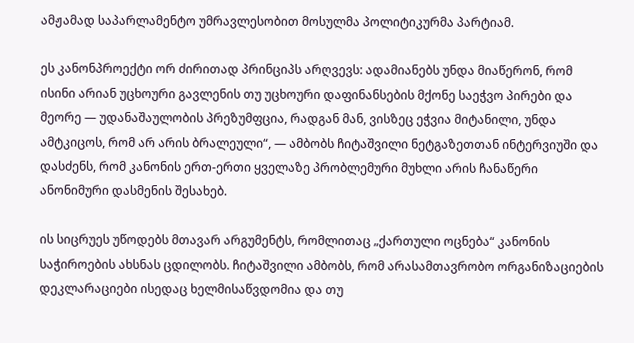ამჟამად საპარლამენტო უმრავლესობით მოსულმა პოლიტიკურმა პარტიამ.

ეს კანონპროექტი ორ ძირითად პრინციპს არღვევს: ადამიანებს უნდა მიაწერონ, რომ ისინი არიან უცხოური გავლენის თუ უცხოური დაფინანსების მქონე საეჭვო პირები და მეორე — უდანაშაულობის პრეზუმფცია, რადგან მან, ვისზეც ეჭვია მიტანილი, უნდა ამტკიცოს, რომ არ არის ბრალეული“, — ამბობს ჩიტაშვილი ნეტგაზეთთან ინტერვიუში და დასძენს, რომ კანონის ერთ-ერთი ყველაზე პრობლემური მუხლი არის ჩანაწერი ანონიმური დასმენის შესახებ.

ის სიცრუეს უწოდებს მთავარ არგუმენტს, რომლითაც „ქართული ოცნება“ კანონის საჭიროების ახსნას ცდილობს. ჩიტაშვილი ამბობს, რომ არასამთავრობო ორგანიზაციების დეკლარაციები ისედაც ხელმისაწვდომია და თუ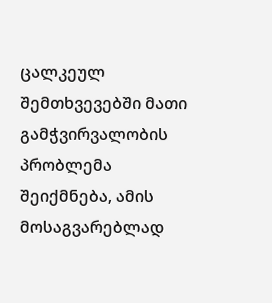ცალკეულ შემთხვევებში მათი გამჭვირვალობის პრობლემა შეიქმნება, ამის მოსაგვარებლად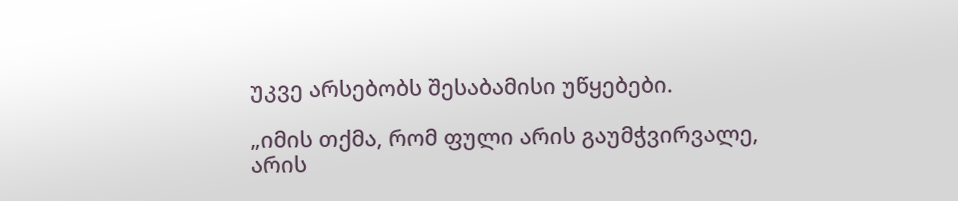უკვე არსებობს შესაბამისი უწყებები.

„იმის თქმა, რომ ფული არის გაუმჭვირვალე, არის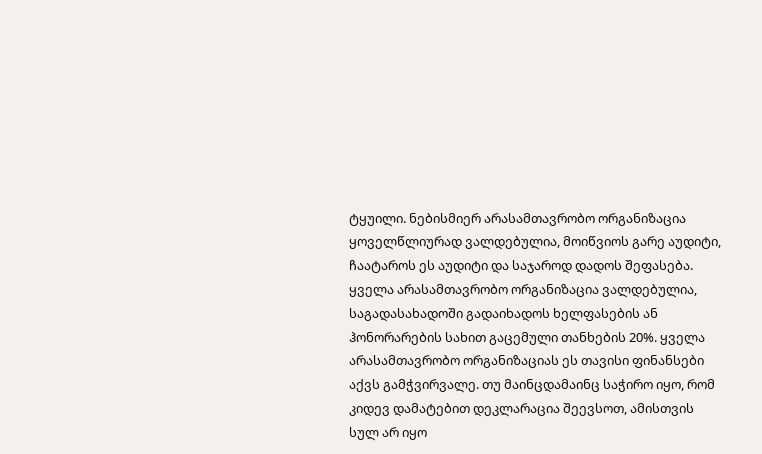ტყუილი. ნებისმიერ არასამთავრობო ორგანიზაცია ყოველწლიურად ვალდებულია, მოიწვიოს გარე აუდიტი, ჩაატაროს ეს აუდიტი და საჯაროდ დადოს შეფასება. ყველა არასამთავრობო ორგანიზაცია ვალდებულია, საგადასახადოში გადაიხადოს ხელფასების ან ჰონორარების სახით გაცემული თანხების 20%. ყველა არასამთავრობო ორგანიზაციას ეს თავისი ფინანსები აქვს გამჭვირვალე. თუ მაინცდამაინც საჭირო იყო, რომ კიდევ დამატებით დეკლარაცია შეევსოთ, ამისთვის სულ არ იყო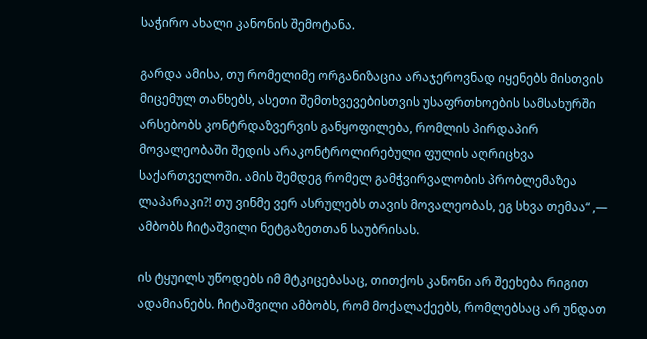საჭირო ახალი კანონის შემოტანა.

გარდა ამისა, თუ რომელიმე ორგანიზაცია არაჯეროვნად იყენებს მისთვის მიცემულ თანხებს, ასეთი შემთხვევებისთვის უსაფრთხოების სამსახურში არსებობს კონტრდაზვერვის განყოფილება, რომლის პირდაპირ მოვალეობაში შედის არაკონტროლირებული ფულის აღრიცხვა საქართველოში. ამის შემდეგ რომელ გამჭვირვალობის პრობლემაზეა ლაპარაკი?! თუ ვინმე ვერ ასრულებს თავის მოვალეობას, ეგ სხვა თემაა“ ,— ამბობს ჩიტაშვილი ნეტგაზეთთან საუბრისას.

ის ტყუილს უწოდებს იმ მტკიცებასაც, თითქოს კანონი არ შეეხება რიგით ადამიანებს. ჩიტაშვილი ამბობს, რომ მოქალაქეებს, რომლებსაც არ უნდათ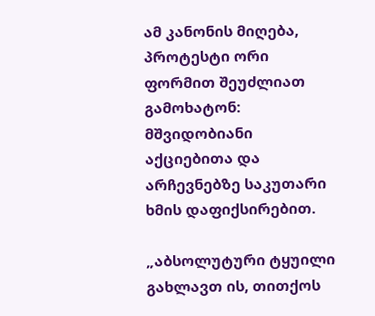ამ კანონის მიღება, პროტესტი ორი ფორმით შეუძლიათ გამოხატონ: მშვიდობიანი აქციებითა და არჩევნებზე საკუთარი ხმის დაფიქსირებით.

„აბსოლუტური ტყუილი გახლავთ ის, თითქოს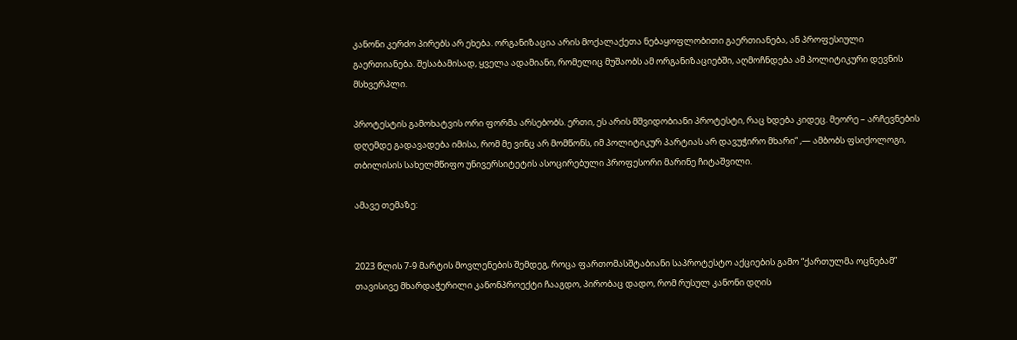კანონი კერძო პირებს არ ეხება. ორგანიზაცია არის მოქალაქეთა ნებაყოფლობითი გაერთიანება, ან პროფესიული გაერთიანება. შესაბამისად, ყველა ადამიანი, რომელიც მუშაობს ამ ორგანიზაციებში, აღმოჩნდება ამ პოლიტიკური დევნის მსხვერპლი.

პროტესტის გამოხატვის ორი ფორმა არსებობს. ერთი, ეს არის მშვიდობიანი პროტესტი, რაც ხდება კიდეც. მეორე – არჩევნების დღემდე გადავადება იმისა, რომ მე ვინც არ მომწონს, იმ პოლიტიკურ პარტიას არ დავუჭირო მხარი“ ,— ამბობს ფსიქოლოგი, თბილისის სახელმწიფო უნივერსიტეტის ასოცირებული პროფესორი მარინე ჩიტაშვილი.

ამავე თემაზე:


2023 წლის 7-9 მარტის მოვლენების შემდეგ, როცა ფართომასშტაბიანი საპროტესტო აქციების გამო “ქართულმა ოცნებამ” თავისივე მხარდაჭერილი კანონპროექტი ჩააგდო, პირობაც დადო, რომ რუსულ კანონი დღის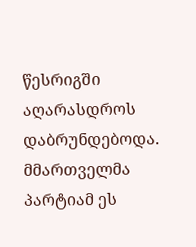წესრიგში აღარასდროს დაბრუნდებოდა. მმართველმა პარტიამ ეს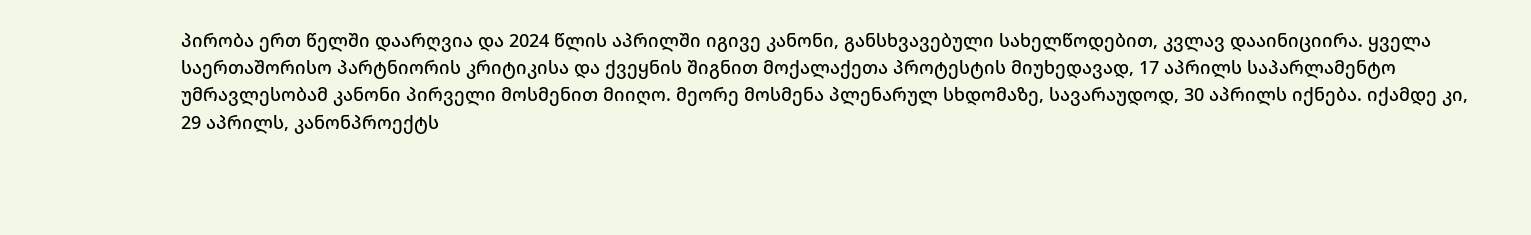პირობა ერთ წელში დაარღვია და 2024 წლის აპრილში იგივე კანონი, განსხვავებული სახელწოდებით, კვლავ დააინიციირა. ყველა საერთაშორისო პარტნიორის კრიტიკისა და ქვეყნის შიგნით მოქალაქეთა პროტესტის მიუხედავად, 17 აპრილს საპარლამენტო უმრავლესობამ კანონი პირველი მოსმენით მიიღო. მეორე მოსმენა პლენარულ სხდომაზე, სავარაუდოდ, 30 აპრილს იქნება. იქამდე კი, 29 აპრილს, კანონპროექტს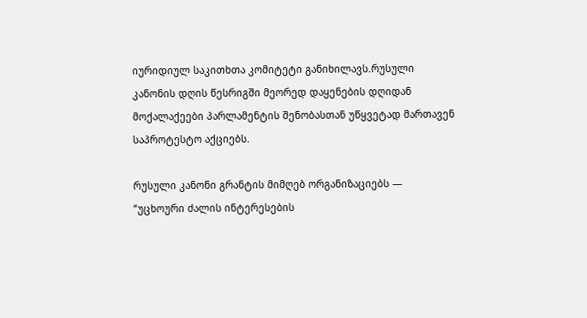იურიდიულ საკითხთა კომიტეტი განიხილავს.რუსული კანონის დღის წესრიგში მეორედ დაყენების დღიდან მოქალაქეები პარლამენტის შენობასთან უწყვეტად მართავენ საპროტესტო აქციებს.

რუსული კანონი გრანტის მიმღებ ორგანიზაციებს — “უცხოური ძალის ინტერესების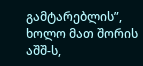გამტარებლის”, ხოლო მათ შორის აშშ-ს,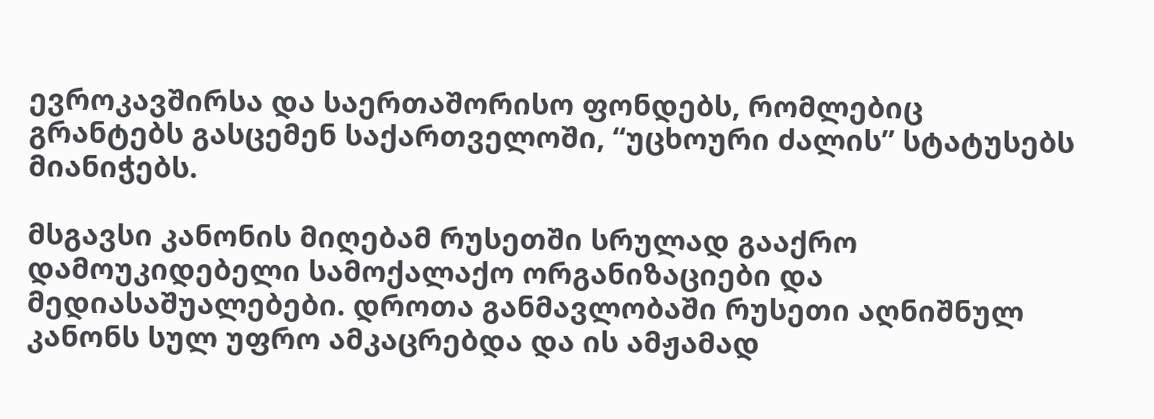ევროკავშირსა და საერთაშორისო ფონდებს, რომლებიც გრანტებს გასცემენ საქართველოში, “უცხოური ძალის” სტატუსებს მიანიჭებს.

მსგავსი კანონის მიღებამ რუსეთში სრულად გააქრო დამოუკიდებელი სამოქალაქო ორგანიზაციები და მედიასაშუალებები. დროთა განმავლობაში რუსეთი აღნიშნულ კანონს სულ უფრო ამკაცრებდა და ის ამჟამად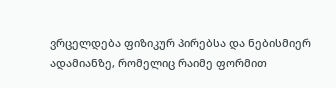ვრცელდება ფიზიკურ პირებსა და ნებისმიერ ადამიანზე, რომელიც რაიმე ფორმით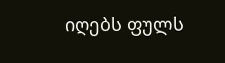იღებს ფულს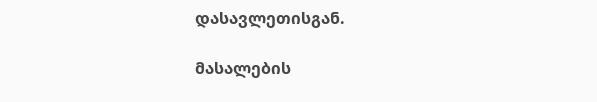დასავლეთისგან.

მასალების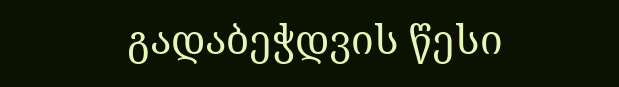გადაბეჭდვის წესი